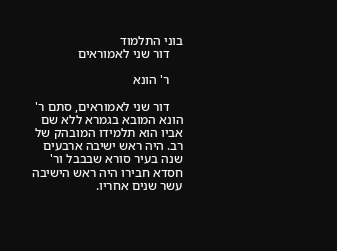בוני התלמוד
    דור שני לאמוראים

    ר' הונא

    דור שני לאמוראים, סתם ר' הונא המובא בגמרא ללא שם אביו הוא תלמידו המובהק של רב. היה ראש ישיבה ארבעים שנה בעיר סורא שבבבל ור' חסדא חבירו היה ראש הישיבה עשר שנים אחריו.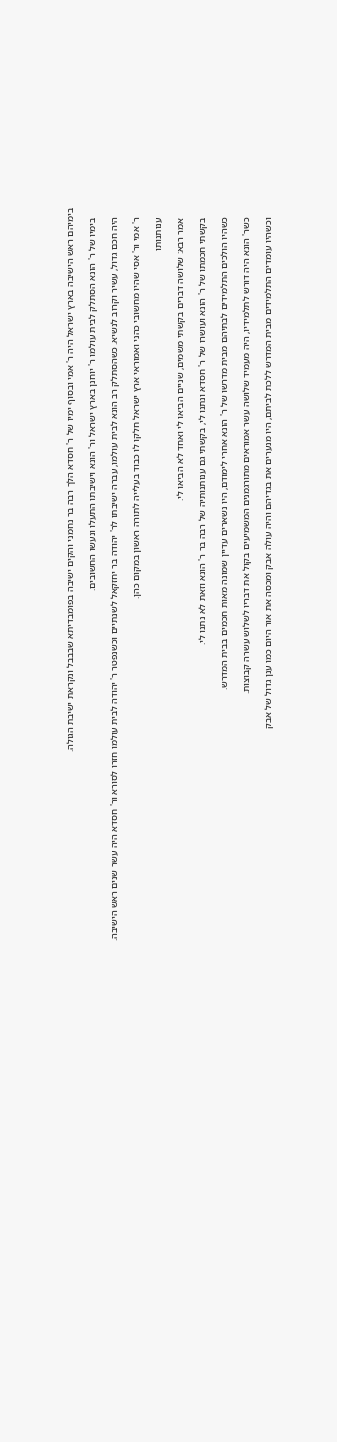בימיהם ראש הישיבה בארץ ישראל היה ר' אמי ובסוף ימיו של ר' חסדא הלך רבה בר נחמני והקים ישיבה בפומבדיתא שבבבל ונקראת ישיבת הגולה.

    בימיו של ר' הונא הסתלק לבית עולמו ר' יוחנן בארץ ישראל ור' הונא וישיבתו התעלו ונעשו החשובים.

    היה חכם גדול, עשיר וקרוב לנשיא. כשהסתלק רב הונא לבית עולמו, עברה ישיבתו לר' יהודה בר יחזקאל לשנתיים וכשנפטר ר' יהודה לבית עולמו חזרו לסורא ור' חסדא היה עשר שנים ראש הישיבה.

    ר' אמי ור' אסי שהיו מחשובי כהני ואמוראי ארץ ישראל חלקו לו כבוד בעלייה לתורה ראשון במקום כהן.

    ענותנותו

    אמר רבא: שלושה דברים בקשתי משמים, שניים הביאו לי ואחד לא הביאו לי.

    בקשתי חכמתו של ר' הונא ועושרו של ר' חסדא ונתנו לי, בקשתי גם ענותנותיה של רבה בר ר' הונא וזאת לא נתנו לי.

    כשהיו הולכים התלמידים לבתיהם מבית מדרשו של ר' הונא אחרי לימודם, היו נשארים עדיין שמונה מאות חכמים בבית המדרש.

    כשר' הונא היה דורש לתלמידיו, היה מעמיד שלושה עשר אמוראים מתורגמנים המשמיעים בקול את דבריו לשלוש עשרה קבוצות.

    וכשהיו עומדים התלמידים מבית המדרש ללכת לביתם, היו מנערים את בגדיהם והיה עולה אבק ומכסה את אור היום כמו ענן גדול של אבק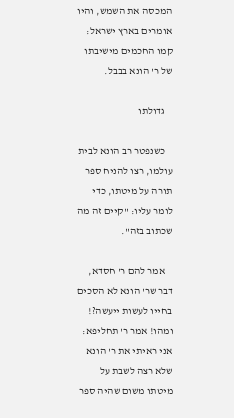המכסה את השמש, והיו אומרים בארץ ישראל: קמו החכמים מישיבתו של ר' הונא בבבל.

    גדולתו

    כשנפטר רב הונא לבית עולמו, רצו להניח ספר תורה על מיטתו, כדי לומר עליו: "קיים זה מה שכתוב בזה".

    אמר להם ר' חסדא, דבר שר' הונא לא הסכים בחייו לעשות ייעשה?! ומהו! אמר ר' תחליפא: אני ראיתי את ר' הונא שלא רצה לשבת על מיטתו משום שהיה ספר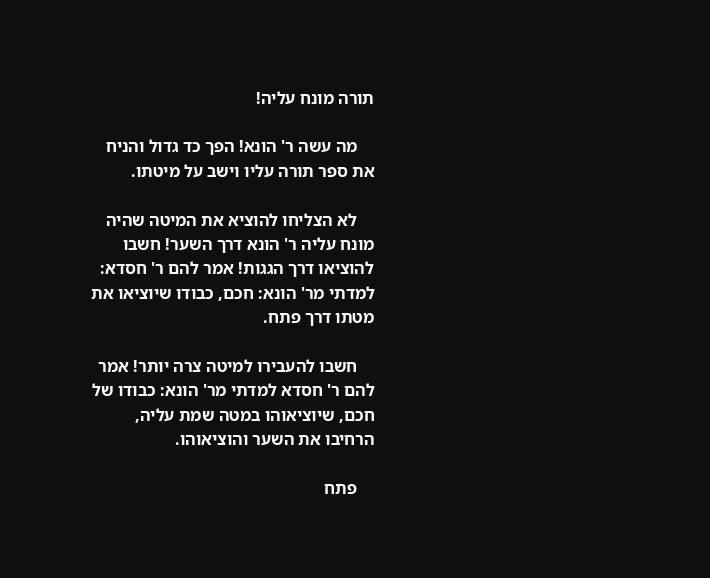תורה מונח עליה!

    מה עשה ר' הונא! הפך כד גדול והניח את ספר תורה עליו וישב על מיטתו.

    לא הצליחו להוציא את המיטה שהיה מונח עליה ר' הונא דרך השער! חשבו להוציאו דרך הגגות! אמר להם ר' חסדא: למדתי מר' הונא: חכם, כבודו שיוציאו את מטתו דרך פתח.

    חשבו להעבירו למיטה צרה יותר! אמר להם ר' חסדא למדתי מר' הונא: כבודו של חכם, שיוציאוהו במטה שמת עליה, הרחיבו את השער והוציאוהו.

    פתח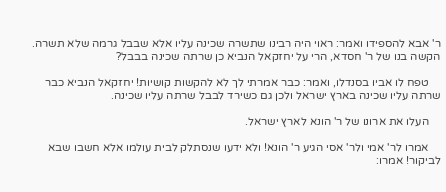ר' אבא להספידו ואמר: ראוי היה רבינו שתשרה שכינה עליו אלא שבבל גרמה שלא תשרה. הקשה בנו של ר' חסדא, הרי על יחזקאל הנביא כן שרתה שכינה בבבל?

    טפח לו אביו בסנדלו, ואמר: כבר אמרתי לך לא להקשות קושיות! יחזקאל הנביא כבר שרתה עליו שכינה בארץ ישראל ולכן גם כשירד לבבל שרתה עליו שכינה.

    העלו את ארונו של ר' הונא לארץ ישראל.

    אמרו לר' אמי ולר' אסי הגיע ר' הונא! ולא ידעו שנסתלק לבית עולמו אלא חשבו שבא לביקור! אמרו: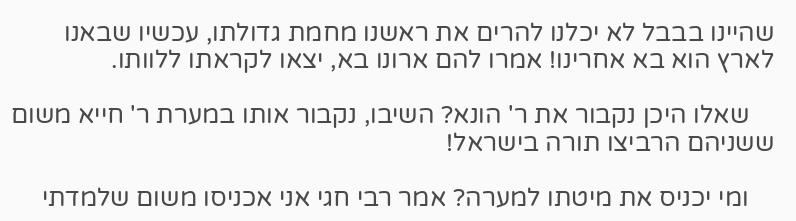שהיינו בבבל לא יכלנו להרים את ראשנו מחמת גדולתו, עכשיו שבאנו לארץ הוא בא אחרינו! אמרו להם ארונו בא, יצאו לקראתו ללוותו.

    שאלו היכן נקבור את ר' הונא? השיבו, נקבור אותו במערת ר' חייא משום ששניהם הרביצו תורה בישראל!

    ומי יכניס את מיטתו למערה? אמר רבי חגי אני אכניסו משום שלמדתי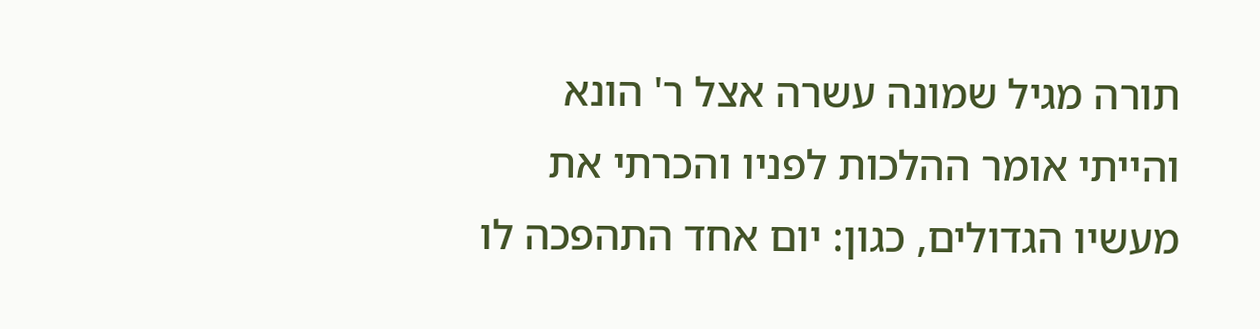תורה מגיל שמונה עשרה אצל ר' הונא והייתי אומר ההלכות לפניו והכרתי את מעשיו הגדולים, כגון: יום אחד התהפכה לו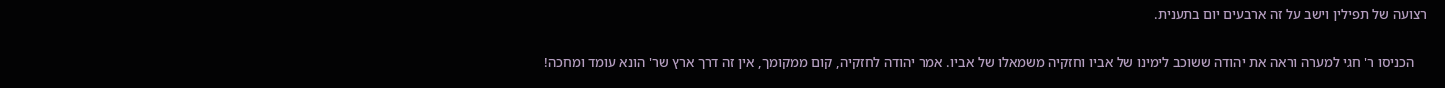רצועה של תפילין וישב על זה ארבעים יום בתענית.

    הכניסו ר' חגי למערה וראה את יהודה ששוכב לימינו של אביו וחזקיה משמאלו של אביו. אמר יהודה לחזקיה, קום ממקומך, אין זה דרך ארץ שר' הונא עומד ומחכה!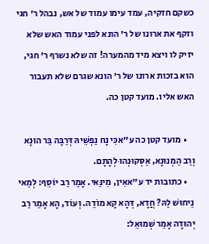כשקם חזקיה, עמד עימו עמוד של אש, נבהל ר' חגי וזקף את ארונו של ר' הונא לפני עמוד האש שלא יזיק לו ויצא מיד מהמערה! זה שלא נשרף ר' חגי, הוא בזכות ארונו של ר' הונא שגרם שלא תעבור האש אליו. מועד קטן כה.

    • מועד קטן כה ע"אכִּי נָח נַפְשֵׁיהּ דְּרַבָּה בַּר הוּנָא וְרַב הַמְנוּנָא, אַסְּקוּנְהוּ לְהָתָם.
    • כתובות יד ע"אאִין, מִינַּאי. אָמַר רַב יוֹסֵף: לְמַאי נֵיחוּשׁ לַהּ? חֲדָא, דְּהָא קָא מוֹדֵה. וְעוֹד, הָא אָמַר רַב יְהוּדָה אָמַר שְׁמוּאֵל: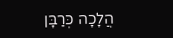הֲלָכָה כְּרַבָּן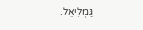גַּמְלִיאֵל.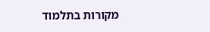מקורות בתלמוד